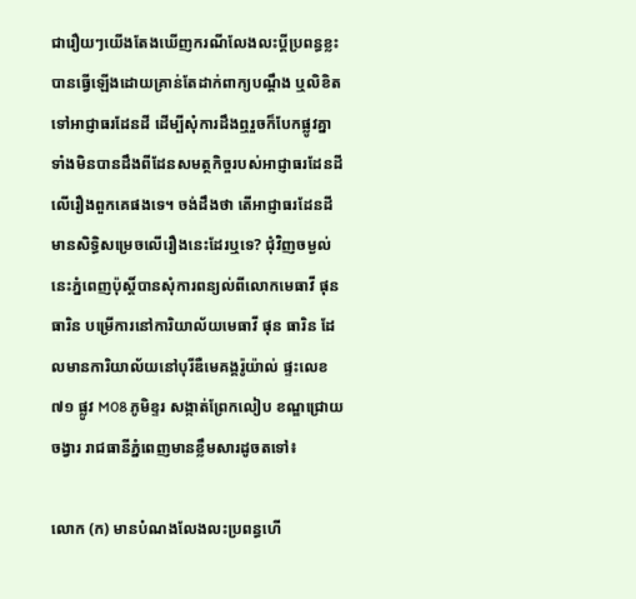ជារឿយៗយើងតែងឃើញករណីលែងលះប្ដីប្រពន្ធខ្លះបានធ្វើឡើងដោយគ្រាន់តែដាក់ពាក្យបណ្ដឹង ឬលិខិតទៅអាជ្ញាធរដែនដី ដើម្បីសុំការដឹងឮរួចក៏បែកផ្លូវគ្នាទាំងមិនបានដឹងពីដែនសមត្ថកិច្ចរបស់អាជ្ញាធរដែនដីលើរឿងពួកគេផងទេ។ ចង់ដឹងថា តើអាជ្ញាធរដែនដីមានសិទ្ធិសម្រេចលើរឿងនេះដែរឬទេ? ជុំវិញចម្ងល់នេះភ្នំពេញប៉ុស្ដិ៍បានសុំការពន្យល់ពីលោកមេធាវី ផុន ធារិន បម្រើការនៅការិយាល័យមេធាវី ផុន ធារិន ដែលមានការិយាល័យនៅបុរីឌឺមេគង្គរ៉ូយ៉ាល់ ផ្ទះលេខ ៧១ ផ្លូវ M08 ភូមិខ្ទរ សង្កាត់ព្រែកលៀប ខណ្ឌជ្រោយចង្វារ រាជធានីភ្នំពេញមានខ្លឹមសារដូចតទៅ៖

លោក (ក) មានបំណងលែងលះប្រពន្ធហើ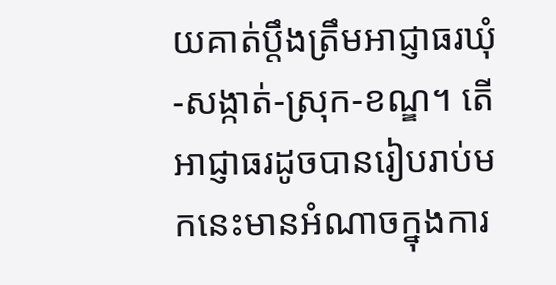យគាត់ប្តឹងត្រឹមអាជ្ញាធរឃុំ-សង្កាត់-ស្រុក-ខណ្ឌ។ តើអាជ្ញាធរដូចបានរៀបរាប់មកនេះមានអំណាចក្នុងការ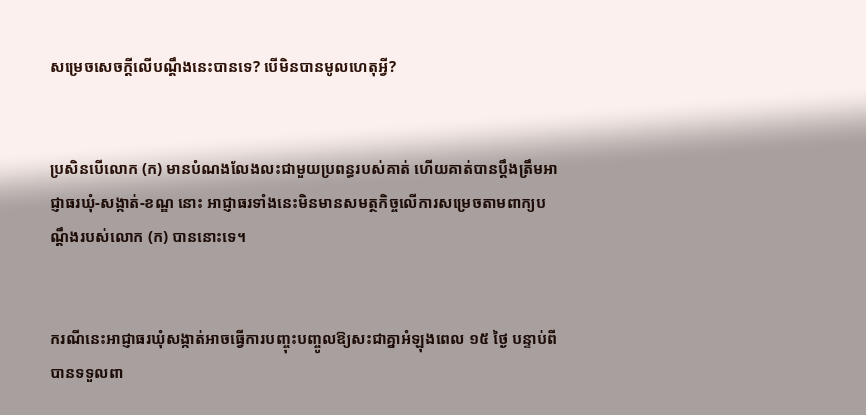សម្រេចសេចក្តីលើបណ្តឹងនេះបានទេ? បើមិនបានមូលហេតុអ្វី?


ប្រសិនបើលោក (ក) មានបំណងលែងលះជាមួយប្រពន្ធរបស់គាត់ ហើយគាត់បានប្ដឹងត្រឹមអាជ្ញាធរឃុំ-សង្កាត់-ខណ្ឌ នោះ អាជ្ញាធរទាំងនេះមិនមានសមត្ថកិច្ចលើការសម្រេចតាមពាក្យបណ្ដឹងរបស់លោក (ក) បាននោះទេ។


ករណីនេះអាជ្ញាធរឃុំសង្កាត់អាចធ្វើការបញ្ចុះបញ្ចូលឱ្យសះជាគ្នាអំឡុងពេល ១៥ ថ្ងៃ បន្ទាប់ពីបានទទួលពា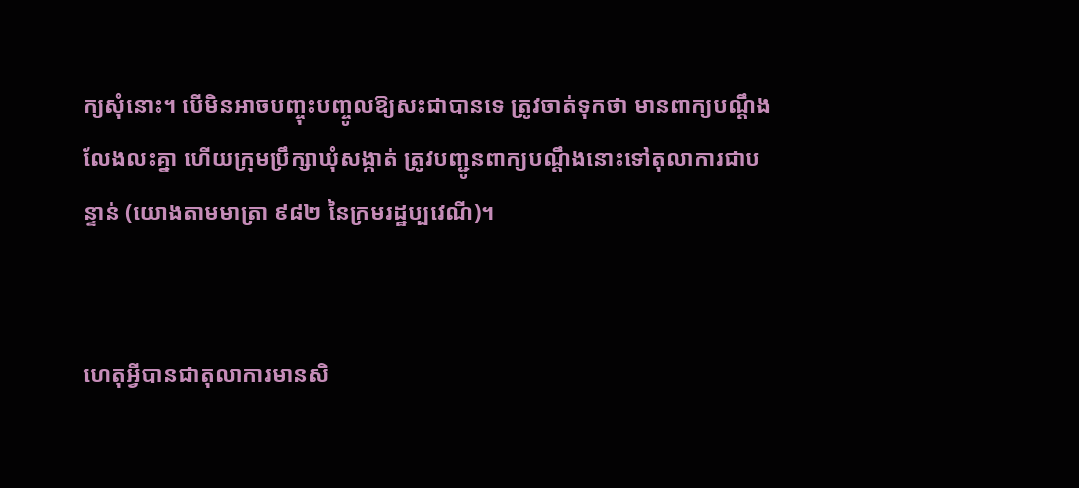ក្យសុំនោះ។ បើមិនអាចបញ្ចុះបញ្ចូលឱ្យសះជាបានទេ ត្រូវចាត់ទុកថា មានពាក្យបណ្ដឹងលែងលះគ្នា ហើយក្រុមប្រឹក្សាឃុំសង្កាត់ ត្រូវបញ្ជូនពាក្យបណ្ដឹងនោះទៅតុលាការជាបន្ទាន់ (យោងតាមមាត្រា ៩៨២ នៃក្រមរដ្ឋប្បវេណី)។


ហេតុអ្វីបានជាតុលាការមានសិ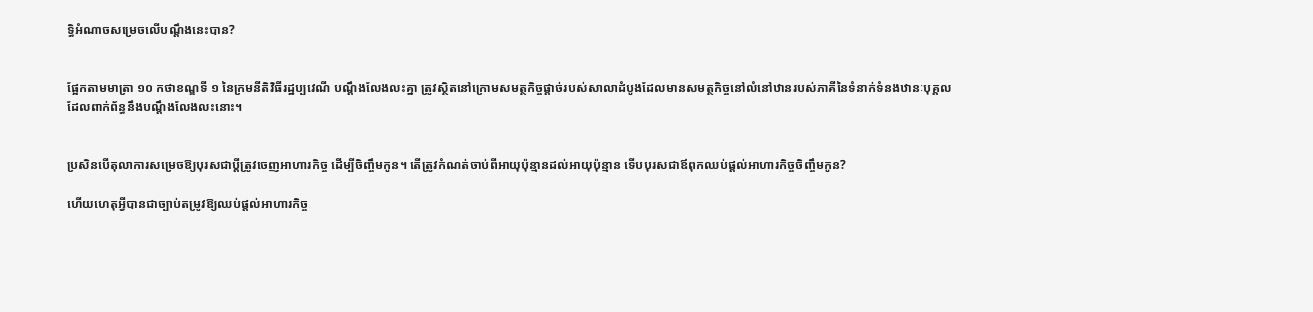ទ្ធិអំណាចសម្រេចលើបណ្តឹងនេះបាន?


ផ្អែកតាមមាត្រា ១០ កថាខណ្ឌទី ១ នៃក្រមនីតិវិធីរដ្ឋប្បវេណី បណ្តឹងលែងលះគ្នា ត្រូវស្ថិតនៅក្រោមសមត្ថកិច្ចផ្តាច់របស់សាលាដំបូងដែលមានសមត្ថកិច្ចនៅលំនៅឋានរបស់ភាគីនៃទំនាក់ទំនងឋានៈបុគ្គលដែលពាក់ព័ន្ធនឹងបណ្តឹងលែងលះនោះ។


ប្រសិនបើតុលាការសម្រេចឱ្យបុរសជាប្តីត្រូវចេញអាហារកិច្ច ដើម្បីចិញ្ចឹមកូន។ តើត្រូវកំណត់ចាប់ពីអាយុប៉ុន្មានដល់អាយុប៉ុន្មាន ទើបបុរសជាឪពុកឈប់ផ្តល់អាហារកិច្ចចិញ្ចឹមកូន?

ហើយហេតុអ្វីបានជាច្បាប់តម្រូវឱ្យឈប់ផ្តល់អាហារកិច្ច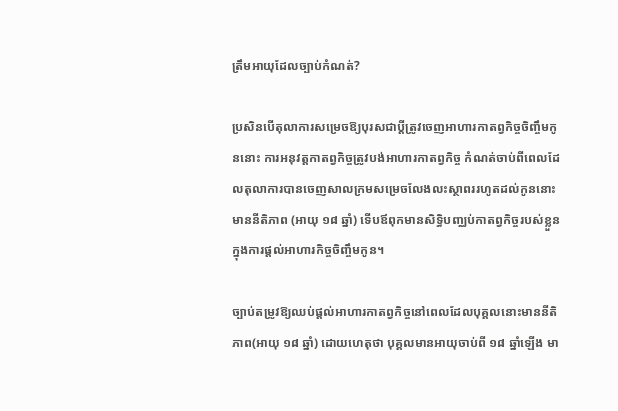ត្រឹមអាយុដែលច្បាប់កំណត់?

ប្រសិនបើតុលាការសម្រេចឱ្យបុរសជាប្តីត្រូវចេញអាហារកាតព្វកិច្ចចិញ្ចឹមកូននោះ ការអនុវត្តកាតព្វកិច្ចត្រូវបង់អាហារកាតព្វកិច្ច កំណត់ចាប់ពីពេលដែលតុលាការបានចេញសាលក្រមសម្រេចលែងលះស្ថាពររហូតដល់កូននោះមាននីតិភាព (អាយុ ១៨ ឆ្នាំ) ទើបឪពុកមានសិទ្ធិបញ្ឈប់កាតព្វកិច្ចរបស់ខ្លួនក្នុងការផ្តល់អាហារកិច្ចចិញ្ចឹមកូន។

ច្បាប់តម្រូវឱ្យឈប់ផ្ដល់អាហារកាតព្វកិច្ចនៅពេលដែលបុគ្គលនោះមាននីតិភាព(អាយុ ១៨ ឆ្នាំ) ដោយហេតុថា បុគ្គលមានអាយុចាប់ពី ១៨ ឆ្នាំឡើង មា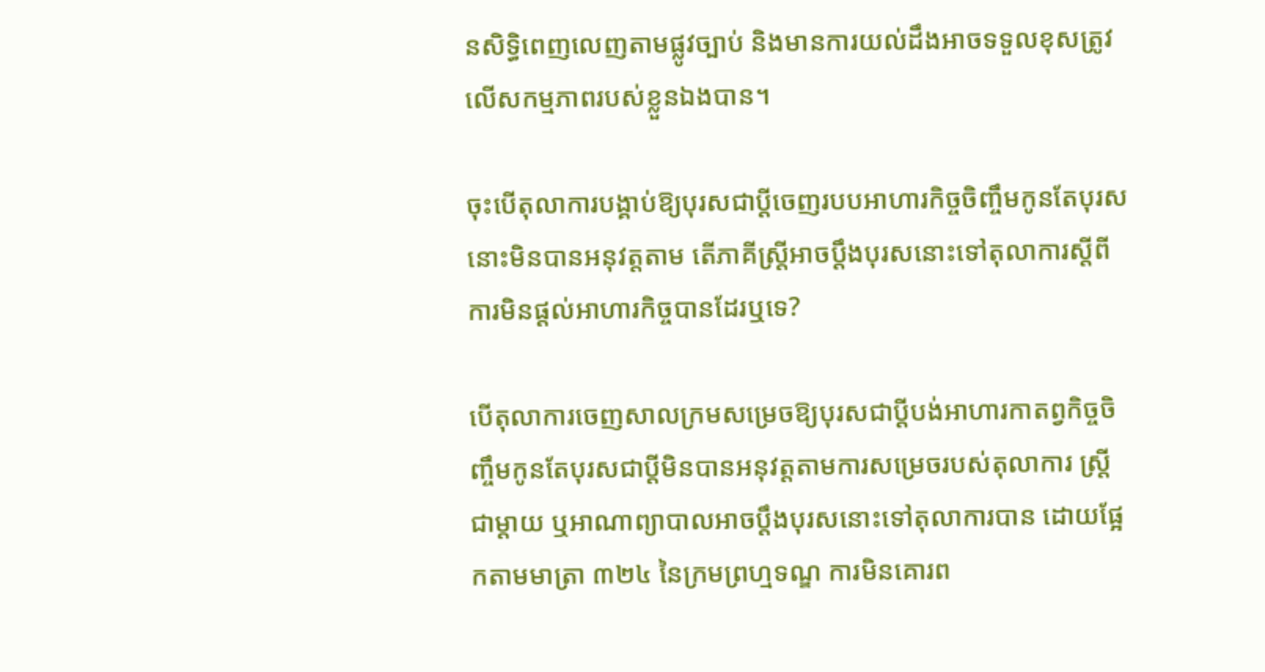នសិទ្ធិពេញលេញតាមផ្លូវច្បាប់ និងមានការយល់ដឹងអាចទទួលខុសត្រូវលើសកម្មភាពរបស់ខ្លួនឯងបាន។

ចុះបើតុលាការបង្គាប់ឱ្យបុរសជាប្តីចេញរបបអាហារកិច្ចចិញ្ចឹមកូនតែបុរសនោះមិនបានអនុវត្តតាម តើភាគីស្ត្រីអាចប្តឹងបុរសនោះទៅតុលាការស្តីពីការមិនផ្តល់អាហារកិច្ចបានដែរឬទេ?

បើតុលាការចេញសាលក្រមសម្រេចឱ្យបុរសជាប្តីបង់អាហារកាតព្វកិច្ចចិញ្ចឹមកូនតែបុរសជាប្តីមិនបានអនុវត្តតាមការសម្រេចរបស់តុលាការ ស្ត្រីជាម្ដាយ ឬអាណាព្យាបាលអាចប្តឹងបុរសនោះទៅតុលាការបាន ដោយផ្អែកតាមមាត្រា ៣២៤ នៃក្រមព្រហ្មទណ្ឌ ការមិនគោរព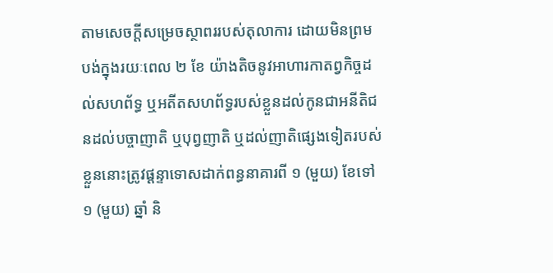តាមសេចក្ដីសម្រេចស្ថាពររបស់តុលាការ ដោយមិនព្រមបង់ក្នុងរយៈពេល ២ ខែ យ៉ាងតិចនូវអាហារកាតព្វកិច្ចដល់សហព័ទ្ធ ឬអតីតសហព័ទ្ធរបស់ខ្លួនដល់កូនជាអនីតិជនដល់បច្ចាញាតិ ឬបុព្វញាតិ ឬដល់ញាតិផ្សេងទៀតរបស់ខ្លួននោះត្រូវផ្ដន្ទាទោសដាក់ពន្ធនាគារពី ១ (មួយ) ខែទៅ ១ (មួយ) ឆ្នាំ និ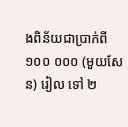ងពិន័យជាប្រាក់ពី ១០០ ០០០ (មួយសែន) រៀល ទៅ ២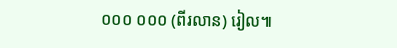០០០ ០០០ (ពីរលាន) រៀល៕